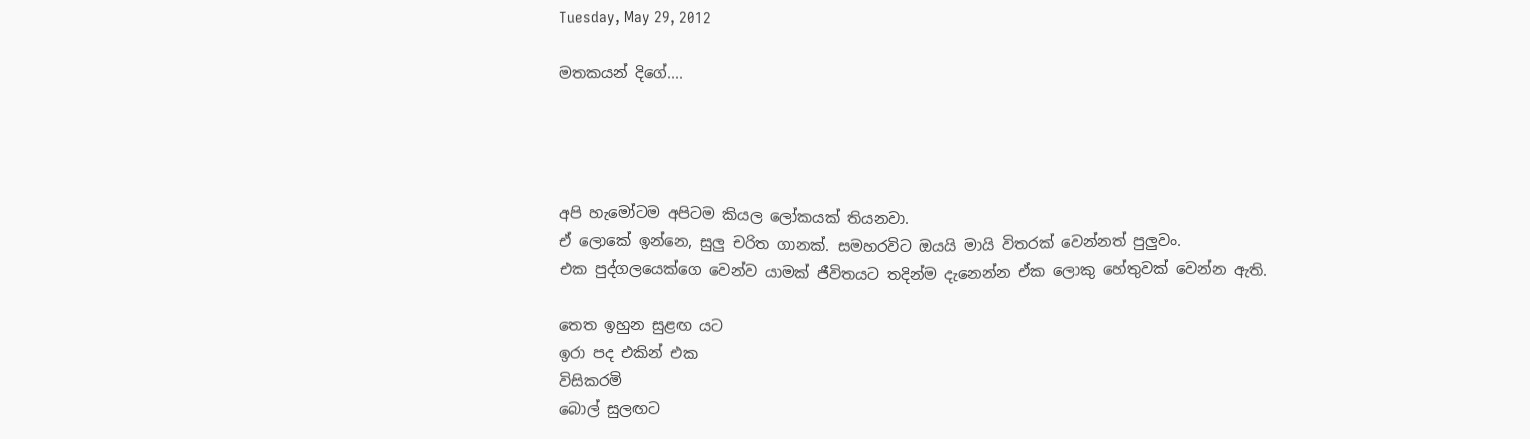Tuesday, May 29, 2012

මතකයන් දිගේ....




අපි හැමෝටම අපිටම කියල ලෝකයක් තියනවා.
ඒ ලොකේ ඉන්නෙ, සුලු චරිත ගානක්. සමහරවිට ඔයයි මායි විතරක් වෙන්නත් පුලුවං.
එක පුද්ගලයෙක්ගෙ වෙන්ව යාමක් ජීවිතයට තදින්ම දැනෙන්න ඒක ලොකු හේතුවක් වෙන්න ඇති.

තෙත ඉහුන සුළඟ යට
ඉරා පද එකින් එක
විසිකරමි
බොල් සුලඟට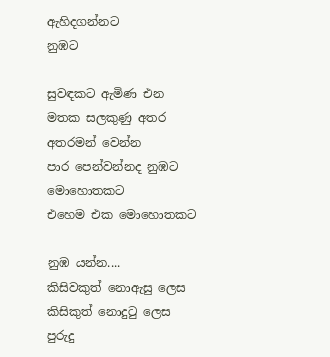ඇහිදගන්නට
නුඹට

සුවඳකට ඇමිණ එන
මතක සලකුණු අතර
අතරමන් වෙන්න
පාර පෙන්වන්නද නුඹට
මොහොතකට
එහෙම එක මොහොතකට

නුඹ යන්න....
කිසිවකුත් නොඇසු ලෙස
කිසිකුත් නොදුටු ලෙස
පුරුදු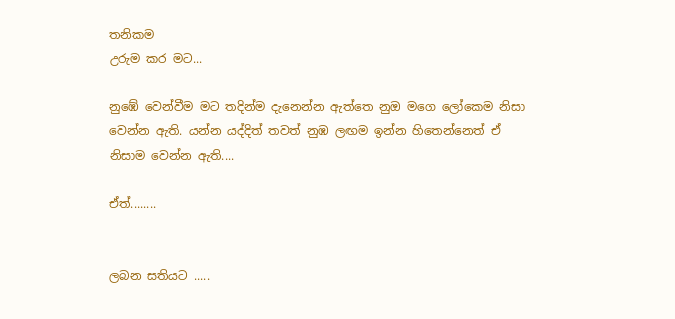තනිකම
උරුම කර මට...

නුඹේ වෙන්වීම මට තදින්ම දැනෙන්න ඇත්තෙ නුඔ මගෙ ලෝකෙම නිසා වෙන්න ඇති. යන්න යද්දිත් තවත් නුඹ ලඟම ඉන්න හිතෙන්නෙත් ඒ නිසාම වෙන්න ඇති....

ඒත්........


ලබන සතියට .....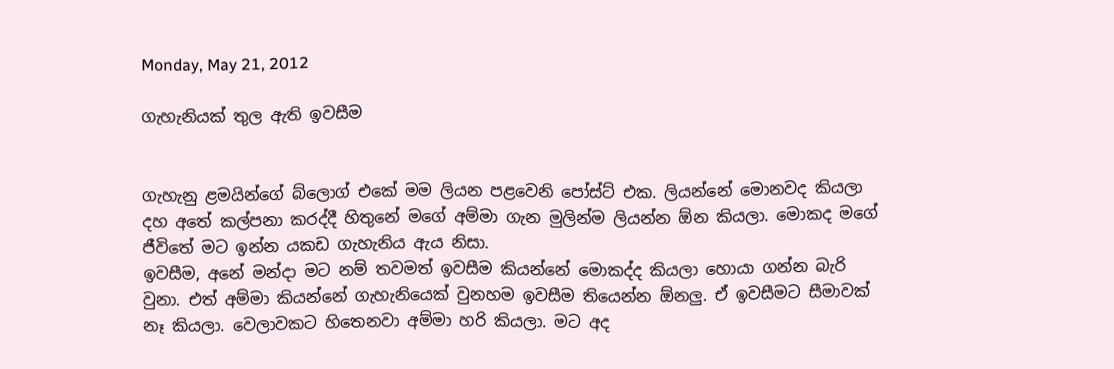Monday, May 21, 2012

ගැහැනියක් තුල ඇති ඉවසීම


ගැහැනු ළමයින්ගේ බ්ලොග් එකේ මම ලියන පළවෙනි පෝස්ට් එක. ලියන්නේ මොනවද කියලා දහ අතේ කල්පනා කරද්දී හිතුනේ මගේ අම්මා ගැන මුලින්ම ලියන්න ඕන කියලා. මොකද මගේ ජීවිතේ මට ඉන්න යකඩ ගැහැනිය ඇය නිසා.
ඉවසීම, අනේ මන්දා මට නම් තවමත් ඉවසීම කියන්නේ මොකද්ද කියලා හොයා ගන්න බැරි වුනා. එත් අම්මා කියන්නේ ගැහැනියෙක් වුනහම ඉවසීම තියෙන්න ඕනලු. ඒ ඉවසීමට සීමාවක් නෑ කියලා. වෙලාවකට හිතෙනවා අම්මා හරි කියලා. මට අද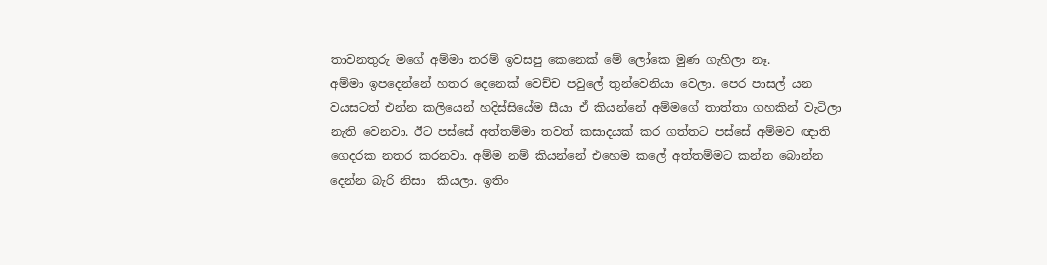තාවනතුරු ම‍ගේ අම්මා තරම් ඉවසපු කෙනෙක් මේ ලෝකෙ මුණ ගැහිලා නෑ.
අම්මා ඉපදෙන්නේ හතර දෙනෙක් වෙච්ච පවුලේ තුන්වෙනියා වෙලා. පෙර පාසල් යන වයසටත් එන්න කලියෙන් හදිස්සියේම සීයා ඒ කියන්නේ අම්මගේ තාත්තා ගහකින් වැටිලා නැති වෙනවා. ඊට පස්සේ අත්තම්මා තවත් කසාදයක් කර ගත්තට පස්සේ අම්මව ඥාති ගෙදරක නතර කරනවා. අම්ම නම් කියන්නේ එහෙම කලේ අත්තම්මට කන්න බොන්න දෙන්න බැරි නිසා  කියලා. ඉතිං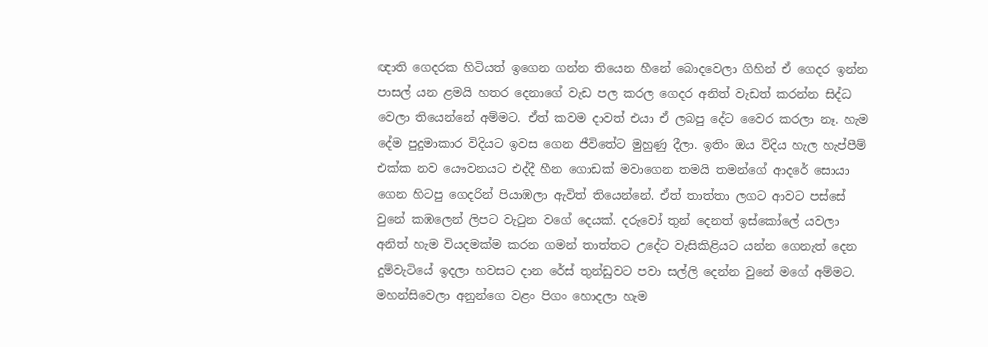ඥාති ගෙදරක හිටියත් ඉගෙන ගන්න තියෙන හීනේ බොදවෙලා ගිහින් ඒ ගෙදර ඉන්න පාසල් යන ළමයි හතර දෙනාගේ වැඩ පල කරල ගෙදර අනිත් වැඩත් කරන්න සිද්ධ වෙලා තියෙන්නේ අම්මට. ඒත් කවම දාවත් එයා ඒ ලබපු දේට වෛර කරලා නෑ. හැම දේම පුදුමාකාර විදියට ඉවස ගෙන ජීවිතේට මුහුණු දීලා. ඉතිං ඔය විදිය හැල හැප්පීම් එක්ක නව යෞවනයට එද්දී හීන ගොඩක් මවාගෙන තමයි තමන්ගේ ආදරේ සොයා ගෙන හිටපු ගෙදරින් පියාඹලා ඇවිත් තියෙන්නේ. ඒත් තාත්තා ලගට ආවට පස්සේ වුනේ කඹලෙන් ලිපට වැටුන වගේ දෙයක්. දරුවෝ තුන් දෙනත් ඉස්කෝලේ යවලා අනිත් හැම වියදමක්ම කරන ගමන් තාත්තට උදේට වැසිකිළියට යන්න ගෙනැත් දෙන දුම්වැටියේ ඉදලා හවසට දාන රේස් තුන්ඩුවට පවා සල්ලි දෙන්න වුනේ මගේ අම්මට. මහන්සිවෙලා අනුන්ගෙ වළං පිගං හොදලා හැම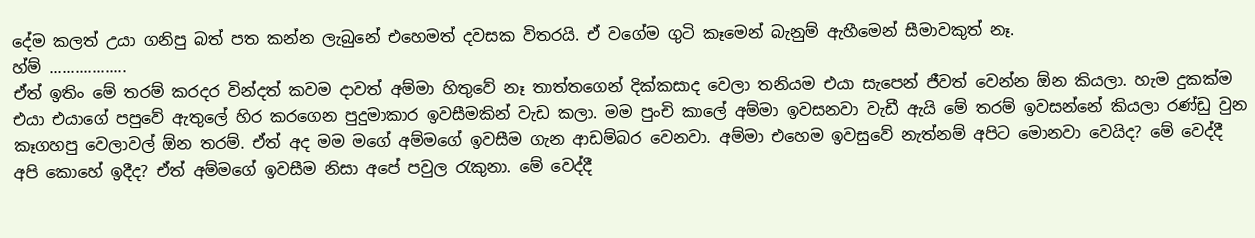දේම කලත් උයා ගනිපු බත් පත කන්න ලැබුනේ එහෙමත් දවසක විතරයි. ඒ වගේම ගුටි කෑමෙන් බැනුම් ඇහීමෙන් සීමාවකුත් නෑ.
හ්ම් ..................
ඒත් ඉතිං මේ තරම් කරදර වින්දත් කවම දාවත් අම්මා හිතුවේ නෑ තාත්තගෙන් දික්කසාද වෙලා තනියම එයා සැපෙන් ජීවත් වෙන්න ඕන කියලා. හැම ‍දුකක්ම එයා එයාගේ පපුවේ ඇතුලේ හිර කරගෙන පුදුමාකාර ඉවසීමකින් වැඩ කලා. මම පුංචි කාලේ අම්මා ඉවසනවා වැඩී ඇයි මේ තරම් ඉවසන්නේ කියලා රණ්ඩු වුන කෑගහපු වෙලාවල් ඕන තරම්. ඒත් අද මම මගේ අම්මගේ ඉවසීම ගැන ආ‍ඩම්බර වෙනවා. අම්මා එහෙම ඉවසුවේ නැත්නම් අපිට මොනවා වෙයිද? මේ වෙද්දී අපි කොහේ ඉදීද? ඒත් අම්මගේ ඉවසීම නිසා අපේ පවුල රැකුනා. මේ වෙද්දී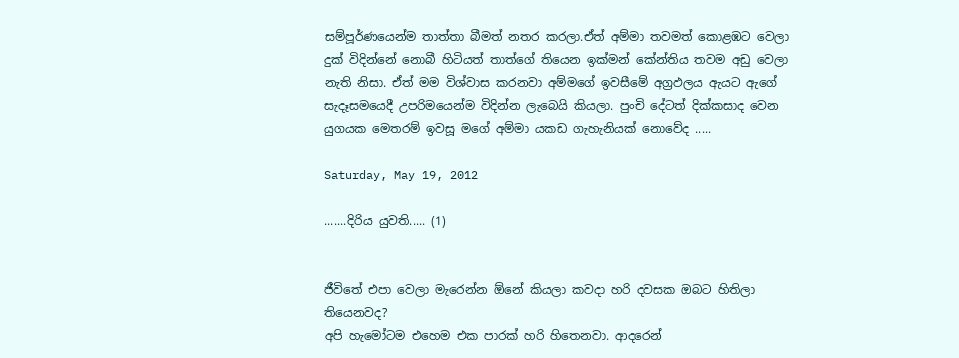සම්පූර්ණයෙන්ම තාත්තා බීමත් නතර කරලා.ඒත් අම්මා තවමත් කොළඹට වෙලා දුක් විදින්නේ නොබී හිටියත් තාත්ගේ තියෙන ඉක්මන් කේන්තිය තවම අඩු වෙලා නැති නිසා. ඒත් මම විශ්වාස කරනවා අම්මගේ ඉවසීමේ අග්‍රඵලය ඇයට ඇගේ සැදෑසමයෙදී උපරිමයෙන්‍ම විදින්න ලැබෙයි කියලා. පුංචි දේටත් දික්කසාද වෙන යුගයක මෙතරම් ඉවසූ මගේ අම්මා යකඩ ගැහැනියක් නොවේද .....

Saturday, May 19, 2012

.......දිරිය යුවති..... (1)


ජීවිතේ එපා වෙලා මැරෙන්න ඕනේ කියලා කවදා හරි දවසක ඔබට හිතිලා තියෙනවද?
අපි හැමෝටම එහෙම එක පාරක් හරි හිතෙනවා. ආදරෙන්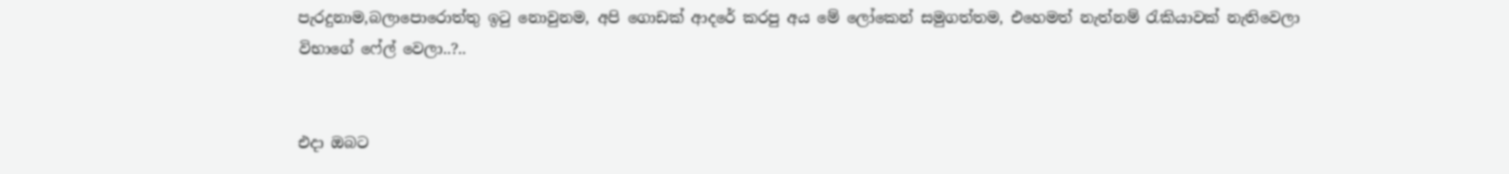පැරදුනාම,බලාපොරොත්තු ඉටු නොවුනම, අපි ගොඩක් ආදරේ කරපු අය මේ ලෝකෙන් සමුගත්තම, එහෙමත් නැත්නම් රැකියාවක් නැතිවෙලා විභාගේ ෆේල් වෙලා..?..


එදා ඔබට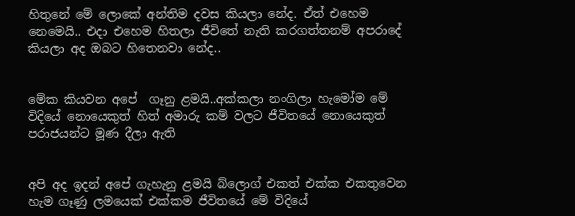හිතුනේ මේ ලොකේ අන්තිම දවස කියලා නේද. ඒත් එහෙම නෙමෙයි.. එදා එහෙම හිතලා ජීවිතේ නැති කරගත්තනම් අපරාදේ කියලා අද ඔබට හිතෙනවා නේද..


මේක කියවන අපේ  ගෑනු ළමයි..අක්කලා නංගිලා හැමෝම මේ විදියේ නොයෙකුත් හිත් අමාරු කම් වලට ජීවිතයේ නොයෙකුත් පරාජයන්ට මූණ දීලා ඇති


අපි අද ඉදන් අපේ ගැහැනු ළමයි බ්ලොග් එකත් එක්ක එකතුවෙන හැම ගෑණු ලමයෙක් එක්කම ජීවිතයේ මේ විදියේ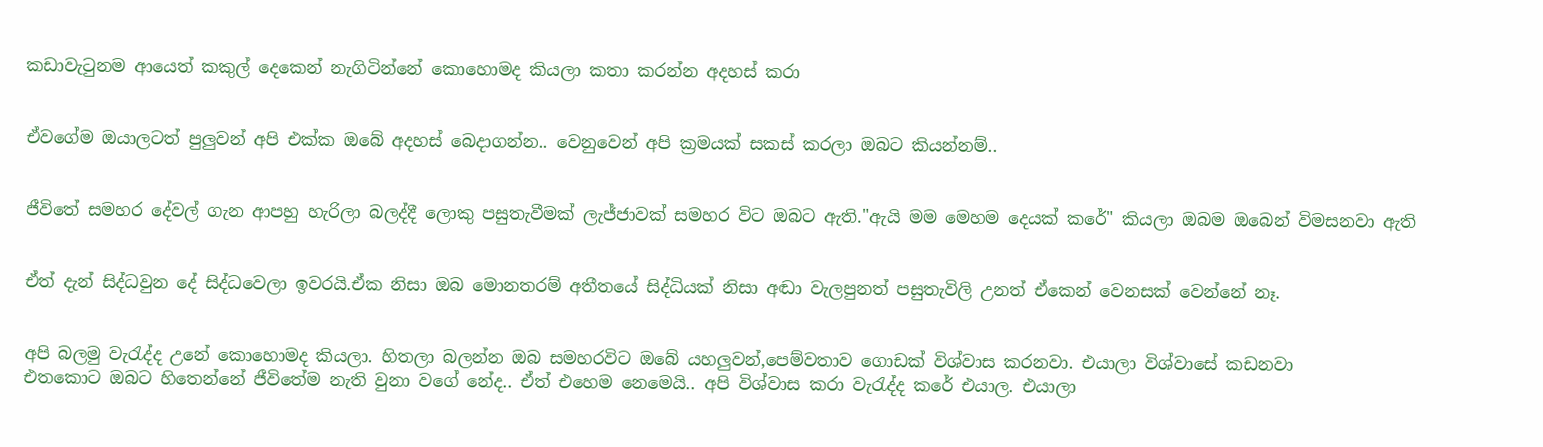කඩාවැටුනම ආයෙත් කකුල් දෙකෙන් නැගිටින්නේ කොහොමද කියලා කතා කරන්න අදහස් කරා


ඒවගේම ඔයාලටත් පුලුවන් අපි එක්ක ඔබේ අදහස් බෙදාගන්න.. වෙනුවෙන් අපි ක්‍රමයක් සකස් කරලා ඔබට කියන්නම්..


ජීවිතේ සමහර දේවල් ගැන ආපහු හැරිලා බලද්දී ලොකු පසුතැවීමක් ලැජ්ජාවක් සමහර විට ඔබට ඇති."ඇයි මම මෙහම දෙයක් කරේ" කියලා ඔබම ඔබෙන් විමසනවා ඇති


ඒත් දැන් සිද්ධවුන දේ සිද්ධවෙලා ඉවරයි.ඒක නිසා ඔබ මොනතරම් අතීතයේ සිද්ධියක් නිසා අඬා වැලපුනත් පසුතැවිලි උනත් ඒකෙන් වෙනසක් වෙන්නේ නෑ.


අපි බලමු වැරැද්ද උනේ කොහොමද කියලා. හිතලා බලන්න ඔබ සමහරවිට ඔබේ යහලුවන්,පෙම්වතාව ගොඩක් විශ්වාස කරනවා. එයාලා විශ්වාසේ කඩනවා
එතකොට ඔබට හිතෙන්නේ ජීවිතේම නැති වුනා වගේ නේද.. ඒත් එහෙම නෙමෙයි.. අපි විශ්වාස කරා වැරැද්ද කරේ එයාල. එයාලා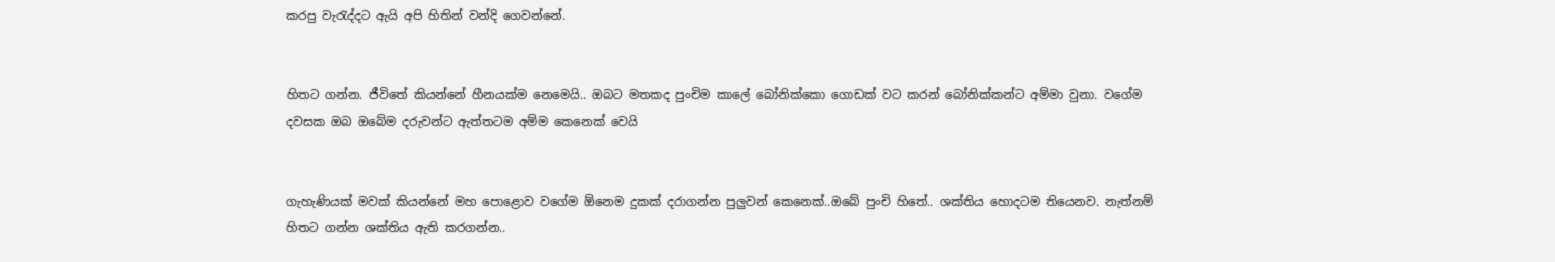කරපු වැරැද්දට ඇයි අපි හිතින් වන්දි ගෙවන්නේ.


හිතට ගන්න. ජීවිතේ කියන්නේ හීනයක්ම නෙමෙයි.. ඔබට මතකද පුංචිම කාලේ බෝනික්කො ගොඩක් වට කරන් බෝනික්කන්ට අම්මා වුනා. වගේම දවසක ඔබ ඔබේම දරුවන්ට ඇත්තටම අම්ම කෙනෙක් වෙයි


ගැහැණියක් මවක් කියන්නේ මහ පොළොව වගේම ඕනෙම දුකක් දරාගන්න පුලුවන් කෙනෙක්..ඔබේ පුංචි හිතේ.. ශක්තිය හොදටම තියෙනව. නැත්නම් හිතට ගන්න ශක්තිය ඇති කරගන්න..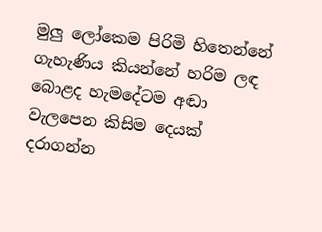මුලු ලෝකෙම පිරිමි හිතෙන්නේ ගැහැණිය කියන්නේ හරිම ලඳ බොළද හැමදේටම අඬා වැලපෙන කිසිම දෙයක් දරාගන්න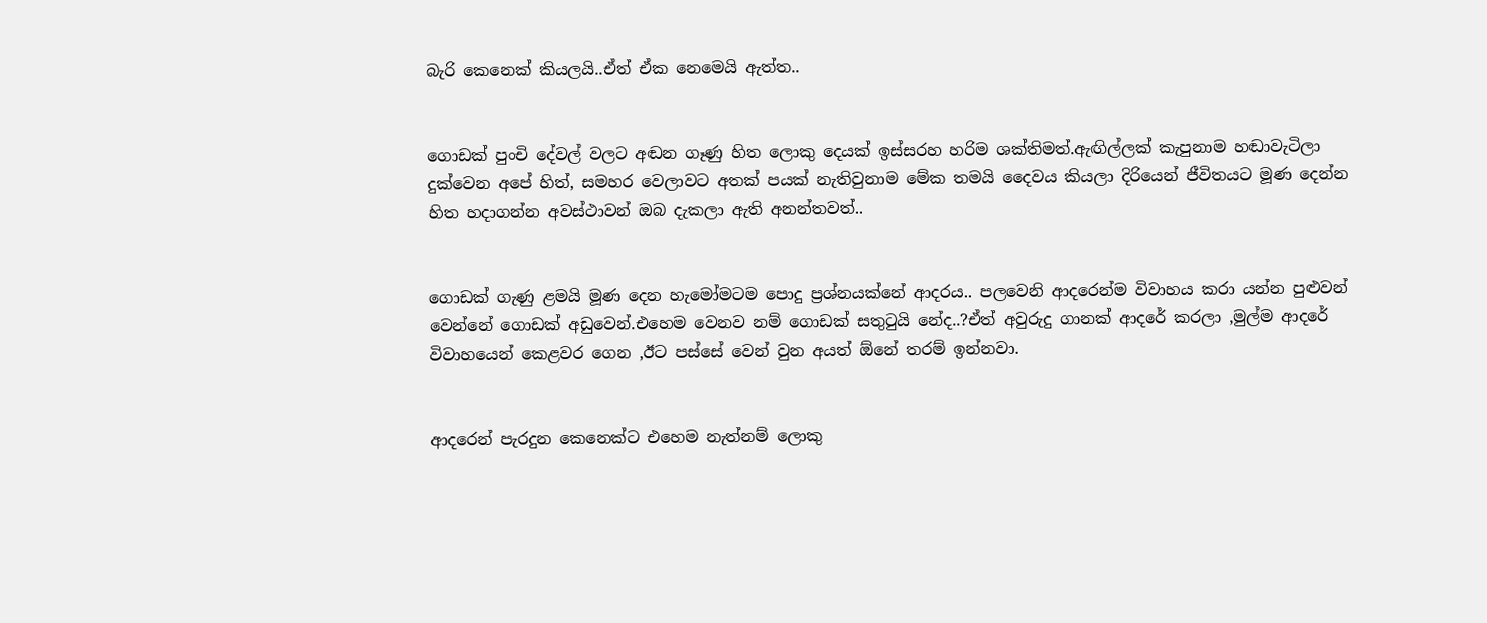බැරි කෙනෙක් කියලයි..ඒත් ඒක නෙමෙයි ඇත්ත..


ගොඩක් පුංචි දේවල් වලට අඬන ගෑණු හිත ලොකු දෙයක් ඉස්සරහ හරිම ශක්තිමත්.ඇඟිල්ලක් කැපුනාම හඬාවැටිලා දුක්වෙන අපේ හිත්, සමහර වෙලාවට අතක් පයක් නැතිවුනාම මේක තමයි දෛවය කියලා දිරියෙන් ජීවිතයට මූණ දෙන්න හිත හදාගන්න අවස්ථාවන් ඔබ දැකලා ඇති අනන්තවත්..


ගොඩක් ගැණු ළමයි මූණ දෙන හැමෝමටම පොදු ප්‍රශ්නයක්නේ ආදරය.. පලවෙනි ආදරෙන්ම විවාහය කරා යන්න පුළුවන් වෙන්නේ ගොඩක් අඩුවෙන්.එහෙම වෙනව නම් ගොඩක් සතුටුයි නේද..?ඒත් අවුරුදු ගානක් ආදරේ කරලා ,මුල්ම ආදරේ විවාහයෙන් කෙළවර ගෙන ,ඊට පස්සේ වෙන් වුන අයත් ඕනේ තරම් ඉන්නවා.


ආදරෙන් පැරදුන කෙනෙක්ට එහෙම නැත්නම් ලොකු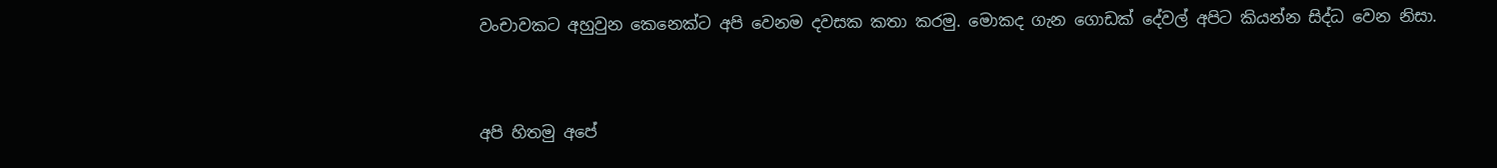වංචාවකට අහුවුන කෙනෙක්ට අපි වෙනම දවසක කතා කරමු. මොකද ගැන ගොඩක් දේවල් අපිට කියන්න සිද්ධ වෙන නිසා.


අපි හිතමු අපේ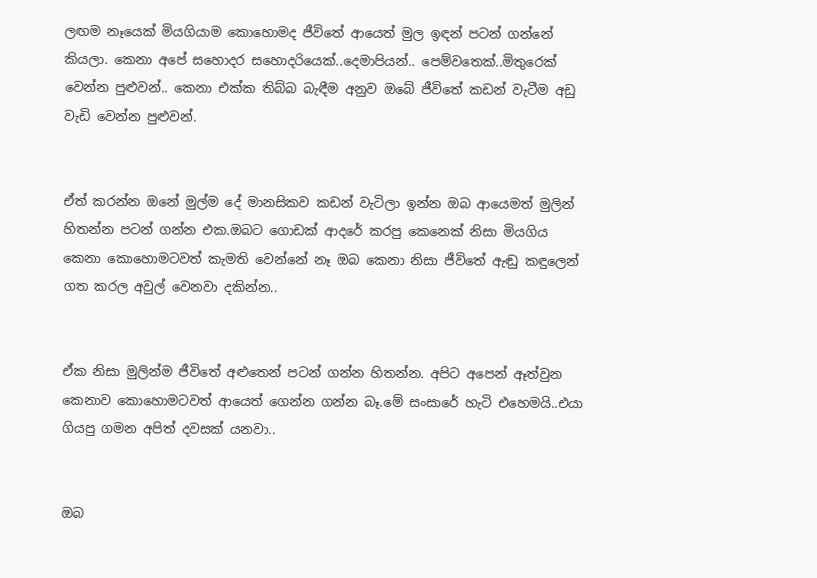ලඟම නෑයෙක් මියගියාම කොහොමද ජීවිතේ ආයෙත් මුල ඉඳන් පටන් ගන්නේ කියලා. කෙනා අපේ සහොදර සහොදරියෙක්..දෙමාපියන්.. පෙම්වතෙක්..මිතුරෙක් වෙන්න පුළුවන්.. කෙනා එක්ක තිබ්බ බැඳීම අනුව ඔබේ ජීවිතේ කඩන් වැටීම අඩු වැඩි වෙන්න පුළුවන්.


ඒත් කරන්න ඔනේ මුල්ම දේ මානසිකව කඩන් වැටිලා ඉන්න ඔබ ආයෙමත් මුලින් හිතන්න පටන් ගන්න එක.ඔබට ගොඩක් ආදරේ කරපු කෙනෙක් නිසා මියගිය කෙනා කොහොමටවත් කැමති වෙන්නේ නෑ ඔබ කෙනා නිසා ජීවිතේ ඇඬු කඳුලෙන් ගත කරල අවුල් වෙනවා දකින්න..


ඒක නිසා මුලින්ම ජීවිතේ අළුතෙන් පටන් ගන්න හිතන්න. අපිට අපෙන් ඈත්වුන කෙනාව කොහොමටවත් ආයෙත් ගෙන්න ගන්න බෑ.මේ සංසාරේ හැටි එහෙමයි..එයා ගියපු ගමන අපිත් දවසක් යනවා..


ඔබ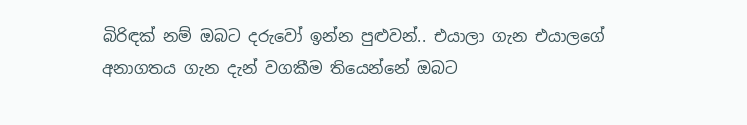බිරිඳක් නම් ඔබට දරුවෝ ඉන්න පුළුවන්.. එයාලා ගැන එයාලගේ අනාගතය ගැන දැන් වගකීම තියෙන්නේ ඔබට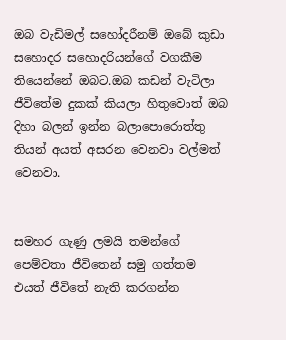ඔබ වැඩිමල් සහෝදරීනම් ඔබේ කුඩා සහොදර සහොදරියන්ගේ වගකීම තියෙන්නේ ඔබට.ඔබ කඩන් වැටිලා ජීවිතේම දුකක් කියලා හිතුවොත් ඔබ දිහා බලන් ඉන්න බලාපොරොත්තු තියන් අයත් අසරන වෙනවා වල්මත් වෙනවා.


සමහර ගැණු ලමයි තමන්ගේ පෙම්වතා ජීවිතෙන් සමු ගත්තම එයත් ජීවිතේ නැති කරගන්න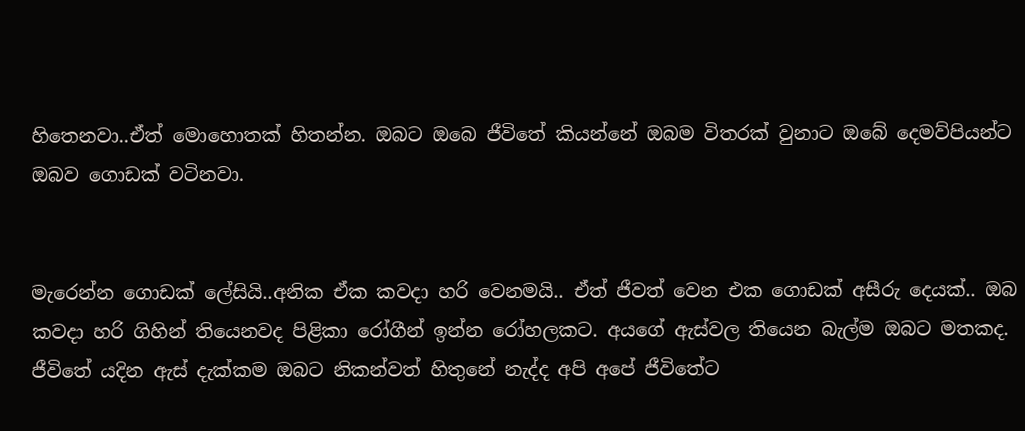හිතෙනවා..ඒත් මොහොතක් හිතන්න. ඔබට ඔබෙ ජීවිතේ කියන්නේ ඔබම විතරක් වුනාට ඔබේ දෙමව්පියන්ට ඔබව ගොඩක් වටිනවා.


මැරෙන්න ගොඩක් ලේසියි..අනික ඒක කවදා හරි වෙනමයි.. ඒත් ජීවත් වෙන එක ගොඩක් අසීරු දෙයක්.. ඔබ කවදා හරි ගිහින් තියෙනවද පිළිකා රෝගීන් ඉන්න රෝහලකට. අයගේ ඇස්වල තියෙන බැල්ම ඔබට මතකද. ජීවිතේ යදින ඇස් දැක්කම ඔබට නිකන්වත් හිතුනේ නැද්ද අපි අපේ ජීවිතේට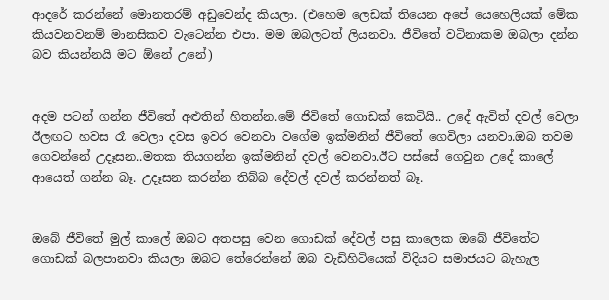ආදරේ කරන්නේ මොනතරම් අඩුවෙන්ද කියලා. (එහෙම ලෙඩක් තියෙන අපේ යෙහෙලියක් මේක කියවනවනම් මානසිකව වැටෙන්න එපා. මම ඔබලටත් ලියනවා. ජීවිතේ වටිනාකම ඔබලා දන්න බව කියන්නයි මට ඕනේ උනේ)


අදම පටන් ගන්න ජීවිතේ අළුතින් හිතන්න.මේ ජිවිතේ ගොඩක් කෙටියි.. උදේ ඇවිත් දවල් වෙලා ඊලඟට හවස රෑ වෙලා දවස ඉවර වෙනවා වගේම ඉක්මනින් ජීවිතේ ගෙවිලා යනවා.ඔබ තවම ගෙවන්නේ උදෑසන..මතක තියගන්න ඉක්මනින් දවල් වෙනවා.ඊට පස්සේ ගෙවුන උදේ කාලේ ආයෙත් ගන්න බෑ. උදෑසන කරන්න තිබ්බ දේවල් දවල් කරන්නත් බෑ.


ඔබේ ජීවිතේ මුල් කාලේ ඔබට අතපසු වෙන ගොඩක් දේවල් පසු කාලෙක ඔබේ ජීවිතේට ගොඩක් බලපානවා කියලා ඔබට තේරෙන්නේ ඔබ වැඩිහිටියෙක් විදියට සමාජයට බැහැල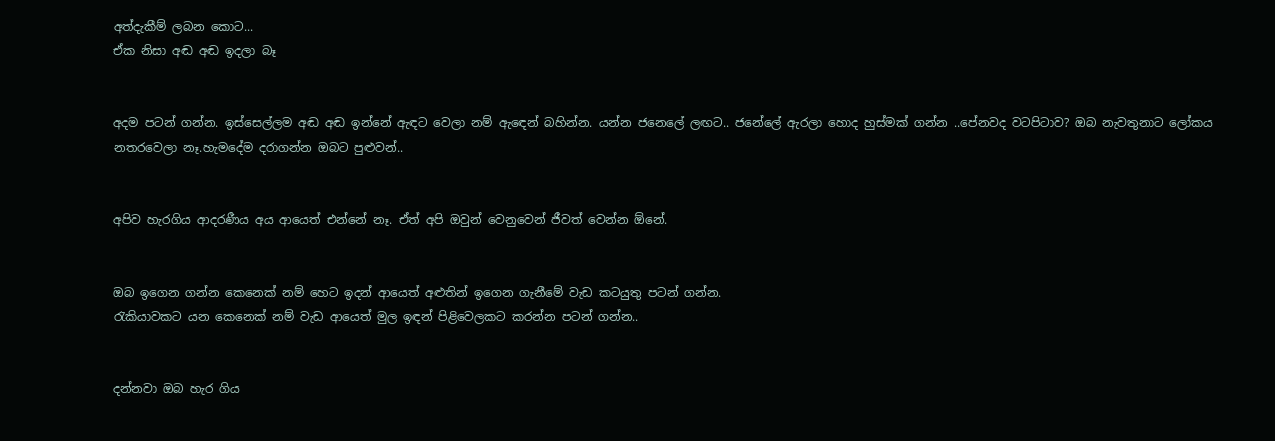අත්දැකීම් ලබන කොට...
ඒක නිසා අඬ අඬ ඉදලා බෑ


අදම පටන් ගන්න. ඉස්සෙල්ලම අඬ අඬ ඉන්නේ ඇඳට වෙලා නම් ඇඳෙන් බහින්න. යන්න ජනෙලේ ලඟට.. ජනේලේ ඇරලා හොද හුස්මක් ගන්න ..පේනවද වටපිටාව? ඔබ නැවතුනාට ලෝකය නතරවෙලා නෑ.හැමදේම දරාගන්න ඔබට පුළුවන්..


අපිව හැරගිය ආදරණීය අය ආයෙත් එන්නේ නෑ. ඒත් අපි ඔවුන් වෙනුවෙන් ජීවත් වෙන්න ඕනේ.


ඔබ ඉගෙන ගන්න කෙනෙක් නම් හෙට ඉදන් ආයෙත් අළුතින් ඉගෙන ගැනීමේ වැඩ කටයුතු පටන් ගන්න.
රැකියාවකට යන කෙනෙක් නම් වැඩ ආයෙත් මුල ඉඳන් පිළිවෙලකට කරන්න පටන් ගන්න..


දන්නවා ඔබ හැර ගිය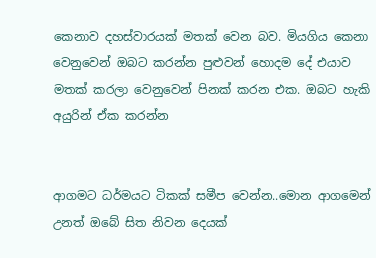කෙනාව දහස්වාරයක් මතක් වෙන බව. මියගිය කෙනා වෙනුවෙන් ඔබට කරන්න පුළුවන් හොදම දේ එයාව මතක් කරලා වෙනුවෙන් පිනක් කරන එක. ඔබට හැකි අයුරින් ඒක කරන්න


ආගමට ධර්මයට ටිකක් සමීප වෙන්න..මොන ආගමෙන් උනත් ඔබේ සිත නිවන දෙයක්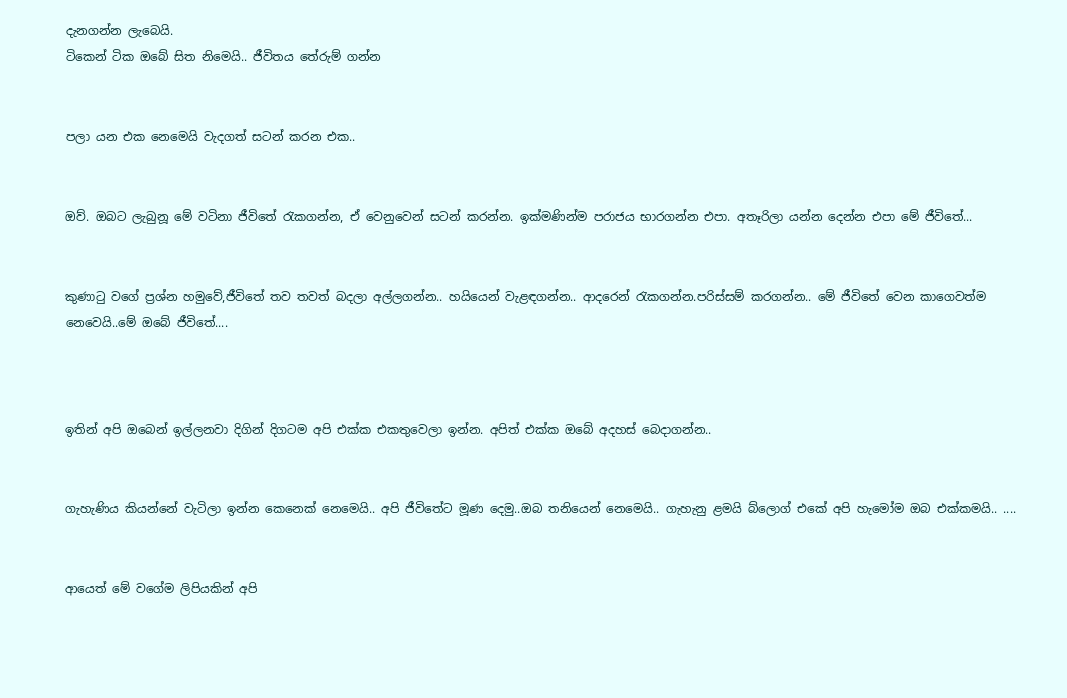දැනගන්න ලැබෙයි.
ටිකෙන් ටික ඔබේ සිත නිමෙයි.. ජීවිතය තේරුම් ගන්න


පලා යන එක නෙමෙයි වැදගත් සටන් කරන එක..


ඔව්. ඔබට ලැබුනූ මේ වටිනා ජීවිතේ රැකගන්න, ඒ වෙනුවෙන් සටන් කරන්න. ඉක්මණින්ම පරාජය භාරගන්න එපා. අතෑරිලා යන්න දෙන්න එපා මේ ජීවිතේ...


කුණාටු වගේ ප්‍රශ්න හමුවේ,ජීවිතේ තව තවත් බදලා අල්ලගන්න.. හයියෙන් වැළඳගන්න.. ආදරෙන් රැකගන්න.පරිස්සම් කරගන්න.. මේ ජීවිතේ වෙන කාගෙවත්ම නෙවෙයි..මේ ඔබේ ජීවිතේ....



ඉතින් අපි ඔබෙන් ඉල්ලනවා දිගින් දිගටම අපි එක්ක එකතුවෙලා ඉන්න. අපිත් එක්ක ඔබේ අදහස් බෙදාගන්න..


ගැහැණිය කියන්නේ වැටිලා ඉන්න කෙනෙක් නෙමෙයි.. අපි ජීවිතේට මූණ දෙමු..ඔබ තනියෙන් නෙමෙයි.. ගැහැනු ළමයි බ්ලොග් එකේ අපි හැමෝම ඔබ එක්කමයි.. ....


ආයෙත් මේ වගේම ලිපියකින් අපි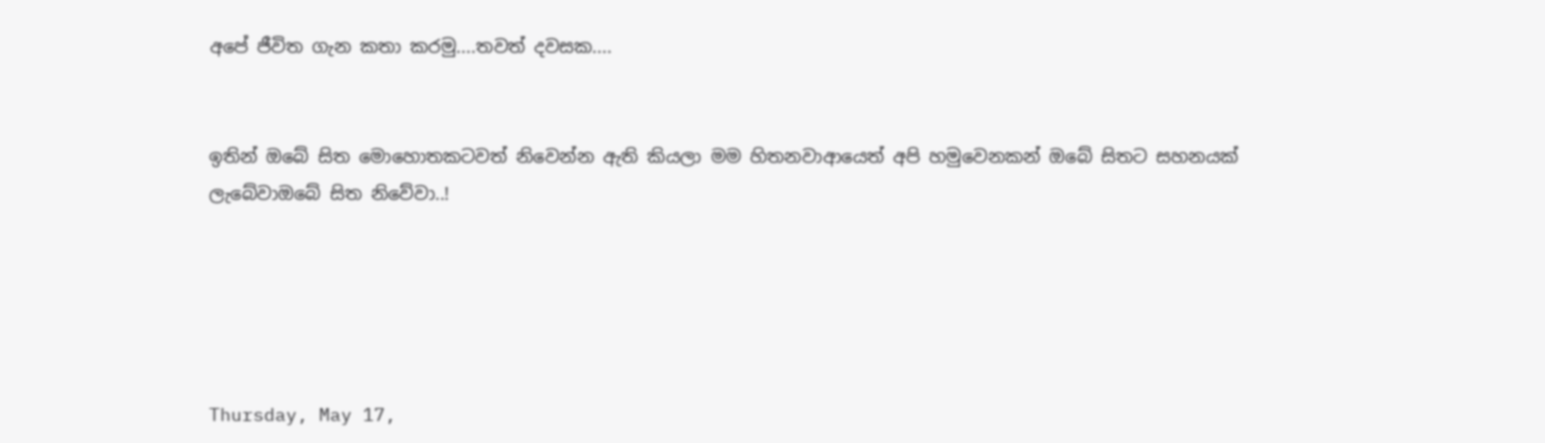අපේ ජීවිත ගැන කතා කරමු....තවත් දවසක....


ඉතින් ඔබේ සිත මොහොතකටවත් නිවෙන්න ඇති කියලා මම හිතනවාආයෙත් අපි හමුවෙනකන් ඔබේ සිතට සහනයක් ලැබේවාඔබේ සිත නිවේවා..!





Thursday, May 17,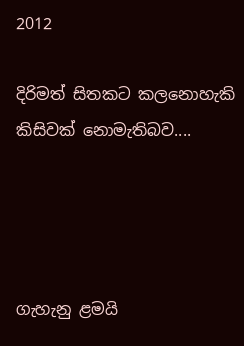2012

දිරිමත් සිතකට කලනොහැකි කිසිවක් නොමැතිබව....




ගැහැනු ළමයි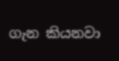ගැන කියනවා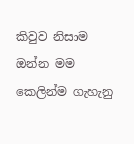කිවුව නිසාම ඔන්න මම කෙලින්ම ගැහැනු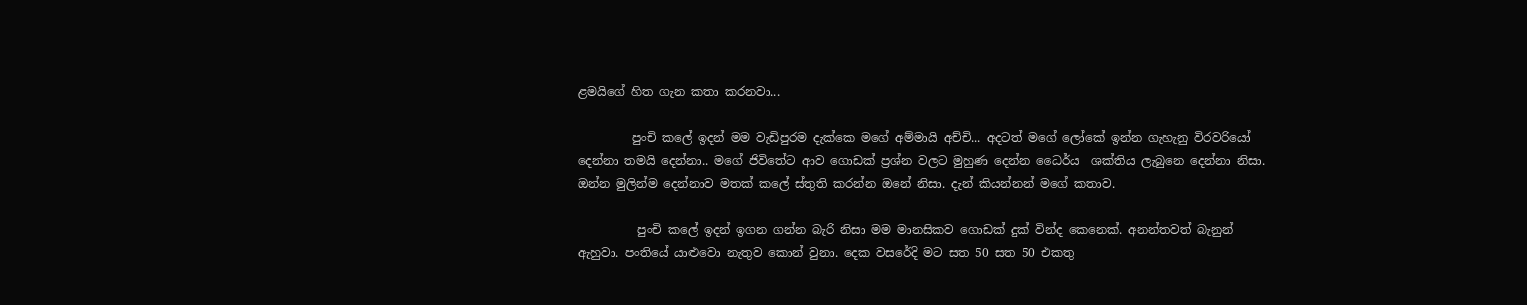ළමයිගේ හිත ගැන කතා කරනවා...

         පුංචි කලේ ඉදන් මම වැඩිපුරම දැක්කෙ මගේ අම්මායි අච්චි... අදටත් මගේ ලෝකේ ඉන්න ගැහැනු විරවරියෝ දෙන්නා තමයි දෙන්නා.. මගේ ජිවිතේට ආව ගොඩක් ප්‍රශ්න වලට මුහුණ දෙන්න ධෛර්ය  ශක්තිය ලැබුනෙ දෙන්නා නිසා. ඔන්න මුලින්ම දෙන්නාව මතක් කලේ ස්තුති කරන්න ඔනේ නිසා. දැන් කියන්නන් මගේ කතාව.

          පුංචි කලේ ඉදන් ඉගන ගන්න බැරි නිසා මම මානසිකව ගොඩක් දුක් වින්ද කෙනෙක්. අනන්තවත් බැනුන් ඇහුවා. පංතියේ යාළුවො නැතුව කොන් වුනා. දෙක වසරේදි මට සත 50 සත 50 එකතු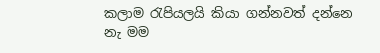කලාම රැපියලයි කියා ගන්නවත් දන්නෙ නැ මම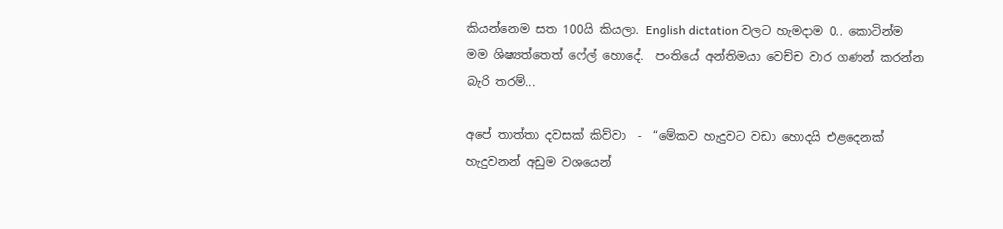කියන්නෙම සත 100යි කියලා. English dictation වලට හැමදාම 0.. කොටින්ම මම ශිෂ්‍යත්තෙත් ෆේල් හොදේ.  පංතියේ අන්තිමයා වෙච්ච වාර ගණන් කරන්න බැරි තරම්...

අපේ තාත්තා දවසක් කිව්වා  -  “මේකව හැදුවට වඩා හොදයි එළදෙනක් හැදුවනන් අඩුම වශයෙන්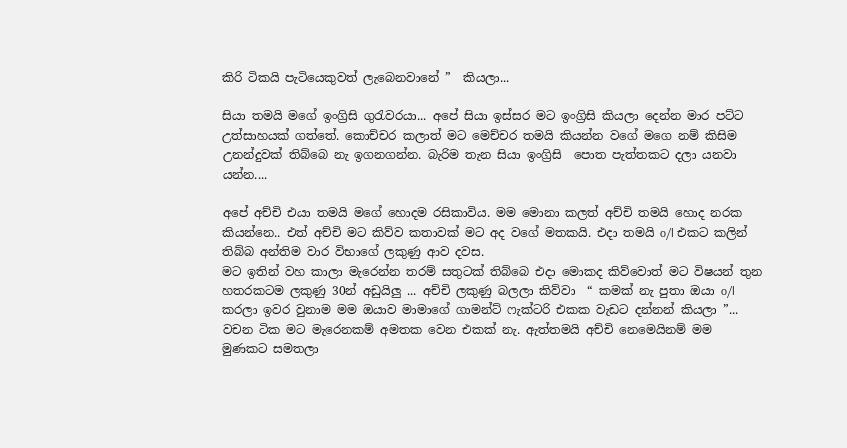කිරි ටිකයි පැටියෙකුවත් ලැබෙනවානේ ”  කියලා...

සියා තමයි මගේ ඉංග්‍රිසි ගුරැවරයා... අපේ සියා ඉස්සර මට ඉංග්‍රිසි කියලා දෙන්න මාර පට්ට උත්සාහයක් ගත්තේ. කොච්චර කලාත් මට මෙච්චර තමයි කියන්න වගේ මගෙ නම් කිසිම උනන්දුවක් තිබ්බෙ නැ ඉගනගන්න. බැරිම තැන සියා ඉංග්‍රිසි  පොත පැත්තකට දලා යනවා යන්න....

අපේ අච්චි එයා තමයි මගේ හොදම රසිකාවිය. මම මොනා කලත් අච්චි තමයි හොද නරක කියන්නෙ.. එත් අච්චි මට කිව්ව කතාවක් මට අද වගේ මතකයි. එදා තමයි o/l එකට කලින් තිබ්බ අන්තිම වාර විභාගේ ලකුණු ආව දවස.
මට ඉතින් වහ කාලා මැරෙන්න තරම් සතුටක් තිබ්බෙ එදා මොකද කිව්වොත් මට විෂයන් තුන හතරකටම ලකුණු 30න් අඩුයිලු ... අච්චි ලකුණු බලලා කිව්වා  “ කමක් නැ පුතා ඔයා o/l කරලා ඉවර වුනාම මම ඔයාව මාමාගේ ගාමන්ට් ෆැක්ටරි එකක වැඩට දන්නන් කියලා ”...  වචන ටික මට මැරෙනකම් අමතක වෙන එකක් නැ. ඇත්තමයි අච්චි නෙමෙයිනම් මම මුණකට සමතලා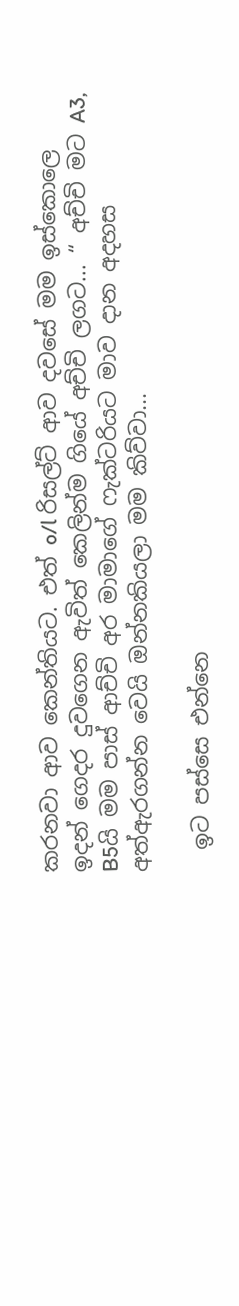කරනවා ආව කෙන්තියට. එත් o/l රිසල්ට් ආව දවසේ මම ඉස්කොලෙ ඉදන් ගෙදර දුවගෙන ඇවිත් කෙලින්ම ගියේ අච්චි ලගට... “ අච්චි මට A3, B5යි මම පාස් ආච්චි අර මාමාගේ ෆැක්ටරියට මාව දාන අදහස අත්ඇරගන්න වෙයි ඔන්නකියලා මම කිව්වා...

  ඉට පස්සෙ එන්නෙ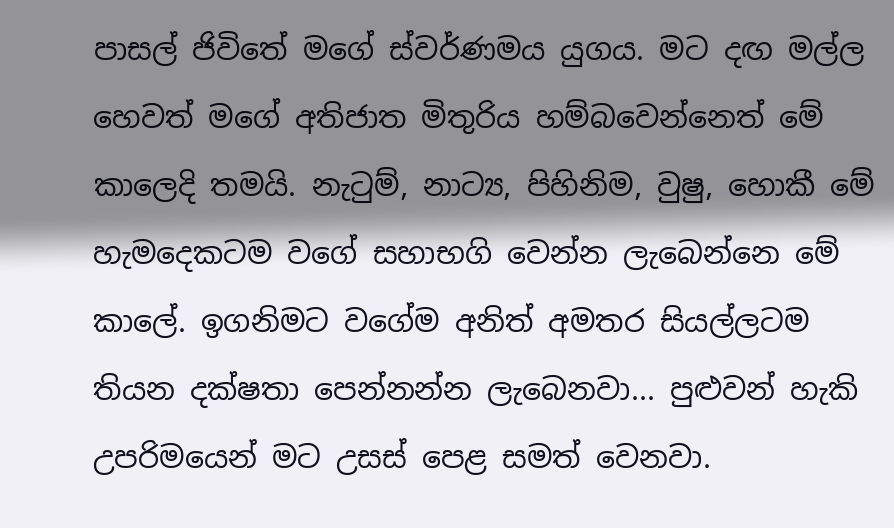පාසල් ජිවිතේ මගේ ස්වර්ණමය යුගය. මට දඟ මල්ල හෙවත් මගේ අතිජාත මිතුරිය හම්බවෙන්නෙත් මේ කාලෙදි තමයි. නැටුම්, නාට්‍ය, පිහිනිම, වුෂු, හොකී මේ හැමදෙකටම වගේ සහාභගි වෙන්න ලැබෙන්නෙ මේ කාලේ. ඉගනිමට වගේම අනිත් අමතර සියල්ලටම තියන දක්ෂතා පෙන්නන්න ලැබෙනවා... පුළුවන් හැකි උපරිමයෙන් මට උසස් පෙළ සමත් වෙනවා.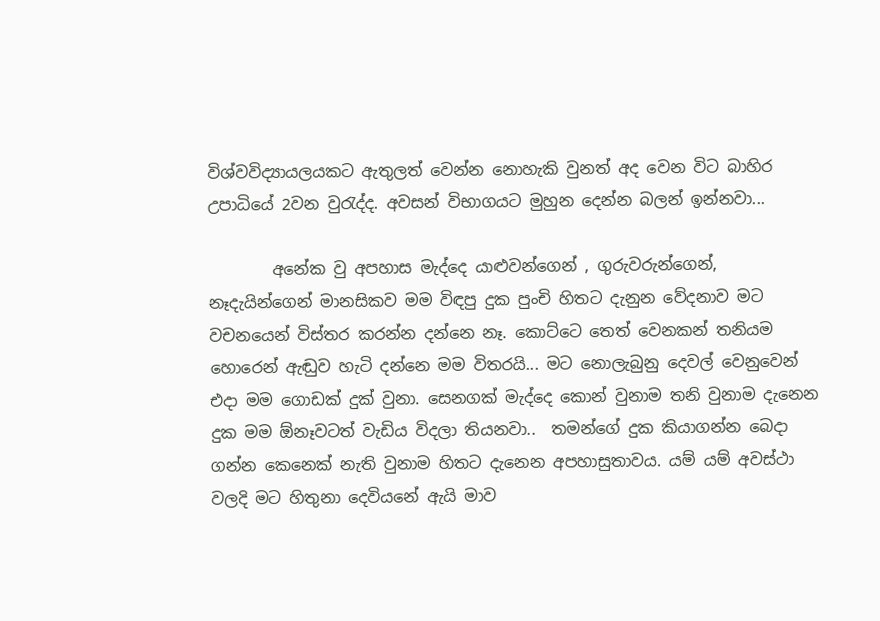විශ්වවිද්‍යායලයකට ඇතුලත් වෙන්න නොහැකි වුනත් අද වෙන විට බාහිර උපාධියේ 2වන වුරැද්ද. අවසන් විභාගයට මුහුන දෙන්න බලන් ඉන්නවා...

        අනේක වු අපහාස මැද්දෙ යාළුවන්ගෙන් , ගුරුවරුන්ගෙන්, නෑදැයින්ගෙන් මානසිකව මම විඳපු දුක පුංචි හිතට දැනුන වේදනාව මට වචනයෙන් විස්තර කරන්න දන්නෙ නෑ. කොට්ටෙ තෙත් වෙනකන් තනියම හොරෙන් ඇඬුව හැටි දන්නෙ මම විතරයි... මට නොලැබුනු දෙවල් වෙනුවෙන් එදා මම ගොඩක් දුක් වුනා. සෙනගක් මැද්දෙ කොන් වුනාම තනි වුනාම දැනෙන දුක මම ඕනෑවටත් වැඩිය විදලා තියනවා..  තමන්ගේ දුක කියාගන්න බෙදා ගන්න කෙනෙක් නැති වුනාම හිතට දැනෙන අපහාසුතාවය. යම් යම් අවස්ථා වලදි මට හිතුනා දෙවියනේ ඇයි මාව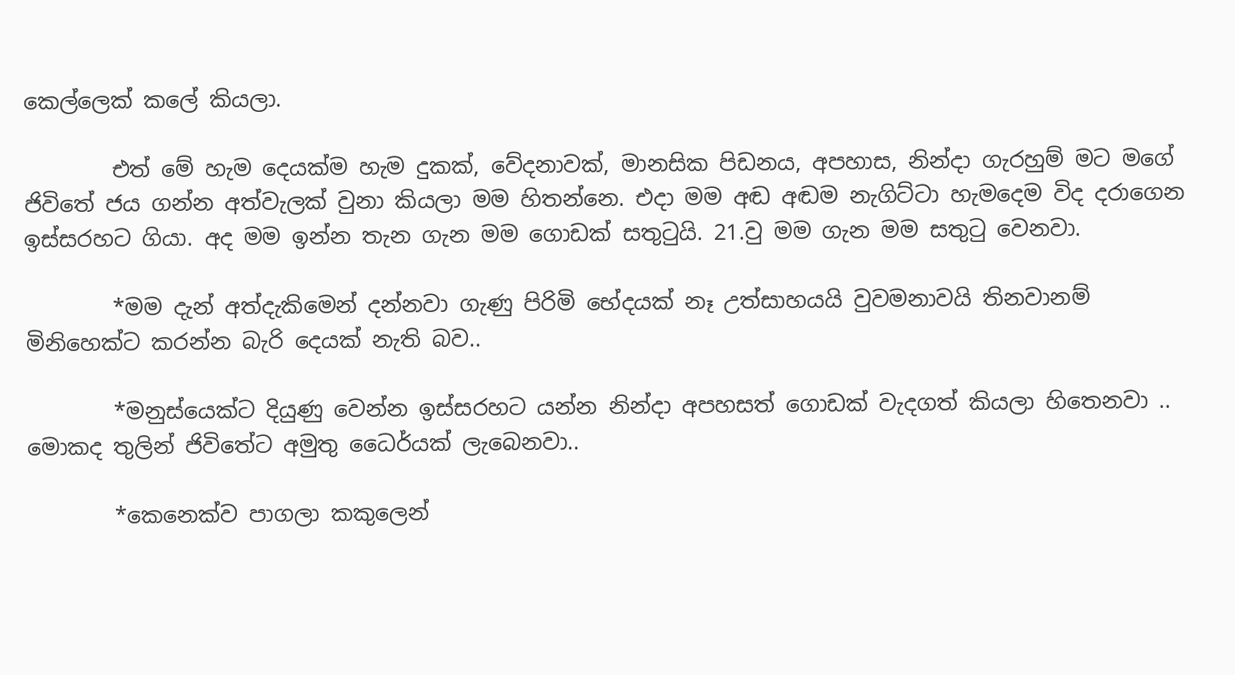කෙල්ලෙක් කලේ කියලා.

        එත් මේ හැම දෙයක්ම හැම දුකක්, වේදනාවක්, මානසික පිඩනය, අපහාස, නින්දා ගැරහුම් මට මගේ ජිවිතේ ජය ගන්න අත්වැලක් වුනා කියලා මම හිතන්නෙ. එදා මම අඬ අඬම නැගිට්ටා හැමදෙම විද දරාගෙන ඉස්සරහට ගියා. අද මම ඉන්න තැන ගැන මම ගොඩක් සතුටුයි. 21.වු මම ගැන මම සතුටු වෙනවා.

        *මම දැන් අත්දැකිමෙන් දන්නවා ගැණු පිරිමි භේදයක් නෑ උත්සාහයයි වුවමනාවයි තිනවානම් මිනිහෙක්ට කරන්න බැරි දෙයක් නැති බව..

        *මනුස්යෙක්ට දියුණු වෙන්න ඉස්සරහට යන්න නින්දා අපහසත් ගොඩක් වැදගත් කියලා හිතෙනවා .. මොකද තුලින් ජිවිතේට අමුතු ධෛර්යක් ලැබෙනවා..

        *කෙනෙක්ව පාගලා කකුලෙන්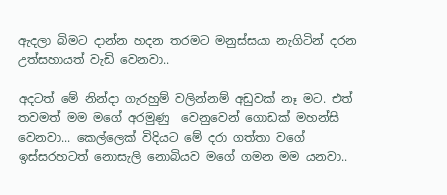ඇදලා බිමට දාන්න හදන තරමට මනුස්සයා නැගිටින් දරන උත්සහායත් වැඩි වෙනවා..

අදටත් මේ නින්දා ගැරහුම් වලින්නම් අඩුවක් නෑ මට. එත් තවමත් මම මගේ අරමුණු  වෙනුවෙන් ගොඩක් මහන්සි වෙනවා... කෙල්ලෙක් විදියට මේ දරා ගත්තා වගේ ඉස්සරහටත් නොසැලි නොබියව මගේ ගමන මම යනවා..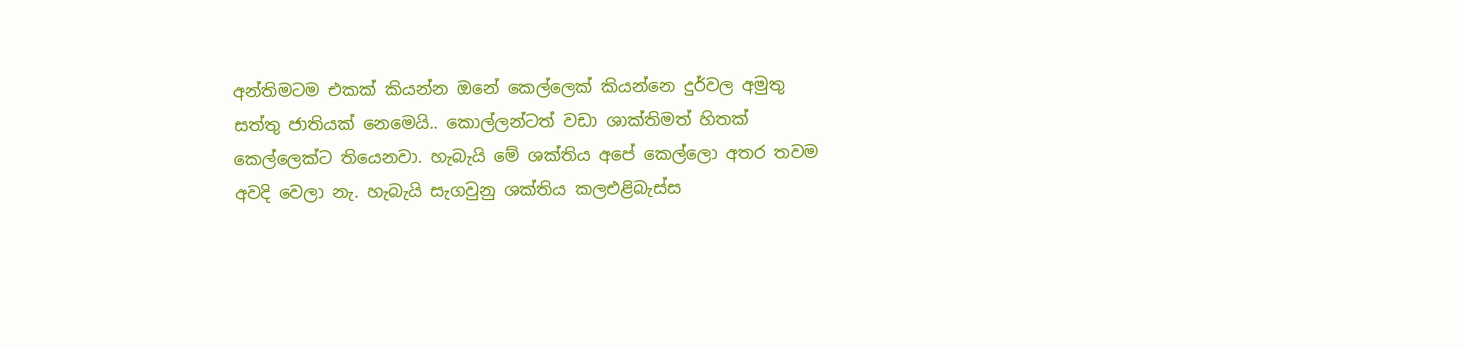අන්තිමටම එකක් කියන්න ඔනේ කෙල්ලෙක් කියන්නෙ දුර්වල අමුතු සත්තු ජාතියක් නෙමෙයි.. කොල්ලන්ටත් වඩා ශාක්තිමත් හිතක් කෙල්ලෙක්ට තියෙනවා. හැබැයි මේ ශක්තිය අපේ කෙල්ලො අතර තවම අවදි වෙලා නැ. හැබැයි සැගවුනු ශක්තිය කලඑළිබැස්ස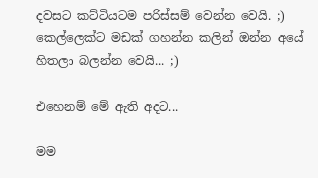දවසට කට්ටියටම පරිස්සම් වෙන්න වෙයි. ;) කෙල්ලෙක්ට මඩක් ගහන්න කලින් ඔන්න අයේ හිතලා බලන්න වෙයි... ;)

එහෙනම් මේ ඇති අදට...

මම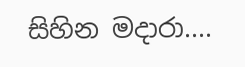සිහින මදාරා....